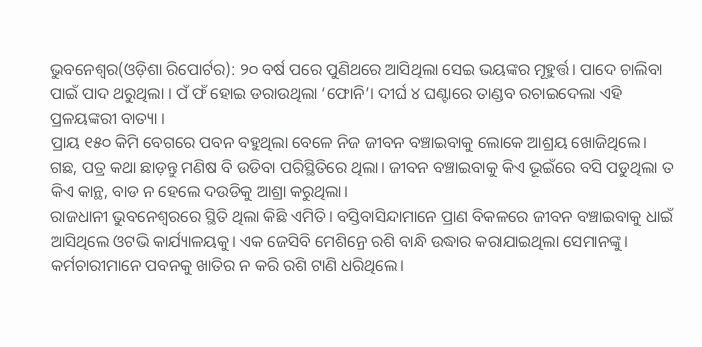ଭୁବନେଶ୍ୱର(ଓଡ଼ିଶା ରିପୋର୍ଟର): ୨୦ ବର୍ଷ ପରେ ପୁଣିଥରେ ଆସିଥିଲା ସେଇ ଭୟଙ୍କର ମୂହୁର୍ତ୍ତ। ପାଦେ ଚାଲିବା ପାଇଁ ପାଦ ଥରୁଥିଲା । ପଁ ଫଁ ହୋଇ ଡରାଉଥିଲା ‘ଫୋନି’। ଦୀର୍ଘ ୪ ଘଣ୍ଟାରେ ତାଣ୍ଡବ ରଚାଇଦେଲା ଏହି ପ୍ରଳୟଙ୍କରୀ ବାତ୍ୟା ।
ପ୍ରାୟ ୧୫୦ କିମି ବେଗରେ ପବନ ବହୁଥିଲା ବେଳେ ନିଜ ଜୀବନ ବଞ୍ଚାଇବାକୁ ଲୋକେ ଆଶ୍ରୟ ଖୋଜିଥିଲେ। ଗଛ, ପତ୍ର କଥା ଛାଡ଼ନ୍ତୁ ମଣିଷ ବି ଉଡିବା ପରିସ୍ଥିତିରେ ଥିଲା। ଜୀବନ ବଞ୍ଚାଇବାକୁ କିଏ ଭୂଇଁରେ ବସି ପଡୁଥିଲା ତ କିଏ କାନ୍ଥ, ବାଡ ନ ହେଲେ ଦଉଡିକୁ ଆଶ୍ରା କରୁଥିଲା।
ରାଜଧାନୀ ଭୁବନେଶ୍ୱରରେ ସ୍ଥିତି ଥିଲା କିଛି ଏମିତି। ବସ୍ତିବାସିନ୍ଦାମାନେ ପ୍ରାଣ ବିକଳରେ ଜୀବନ ବଞ୍ଚାଇବାକୁ ଧାଇଁ ଆସିଥିଲେ ଓଟଭି କାର୍ଯ୍ୟାଳୟକୁ। ଏକ ଜେସିବି ମେଶିନ୍ରେ ରଶି ବାନ୍ଧି ଉଦ୍ଧାର କରାଯାଇଥିଲା ସେମାନଙ୍କୁ। କର୍ମଚାରୀମାନେ ପବନକୁ ଖାତିର ନ କରି ରଶି ଟାଣି ଧରିଥିଲେ।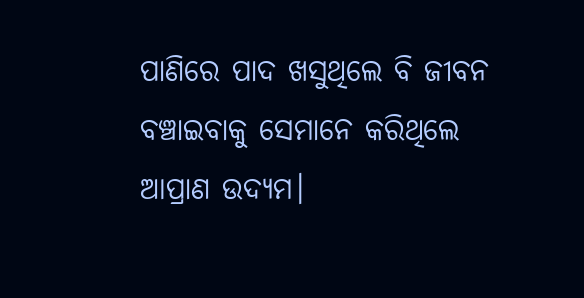ପାଣିରେ ପାଦ ଖସୁଥିଲେ ବି ଜୀବନ ବଞ୍ଚାଇବାକୁ ସେମାନେ କରିଥିଲେ ଆପ୍ରାଣ ଉଦ୍ୟମ।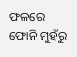ଫଳରେ ଫୋନି ମୁହଁରୁ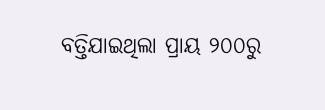ବତ୍ତିଯାଇଥିଲା ପ୍ରାୟ ୨୦୦ରୁ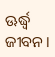ଊର୍ଦ୍ଧ୍ୱ ଜୀବନ।